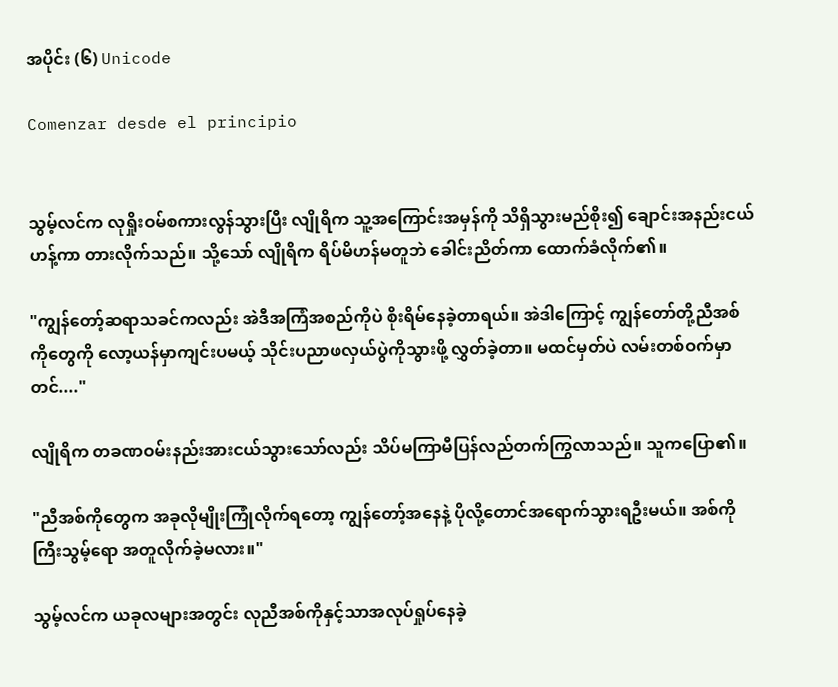အပိုင်း (၆) Unicode

Comenzar desde el principio


သွမ့်လင်က လုရှိုးဝမ်စကားလွန်သွားပြီး လျိုရိက သူ့အကြောင်းအမှန်ကို သိရှိသွားမည်စိုး၍ ချောင်းအနည်းငယ်ဟန့်ကာ တားလိုက်သည်။ သို့သော် လျိုရိက ရိပ်မိဟန်မတူဘဲ ခေါင်းညိတ်ကာ ထောက်ခံလိုက်၏။

"ကျွန်တော့်ဆရာသခင်ကလည်း အဲဒီအကြံအစည်ကိုပဲ စိုးရိမ်နေခဲ့တာရယ်။ အဲဒါကြောင့် ကျွန်တော်တို့ညီအစ်ကိုတွေကို လော့ယန်မှာကျင်းပမယ့် သိုင်းပညာဖလှယ်ပွဲကိုသွားဖို့ လွှတ်ခဲ့တာ။ မထင်မှတ်ပဲ လမ်းတစ်ဝက်မှာတင်...."

လျိုရိက တခဏဝမ်းနည်းအားငယ်သွားသော်လည်း သိပ်မကြာမီပြန်လည်တက်ကြွလာသည်။ သူကပြော၏။

"ညီအစ်ကိုတွေက အခုလိုမျိုးကြုံလိုက်ရတော့ ကျွန်တော့်အနေနဲ့ ပိုလို့တောင်အရောက်သွားရဦးမယ်။ အစ်ကိုကြီးသွမ့်ရော အတူလိုက်ခဲ့မလား။"

သွမ့်လင်က ယခုလများအတွင်း လုညီအစ်ကိုနှင့်သာအလုပ်ရှုပ်နေခဲ့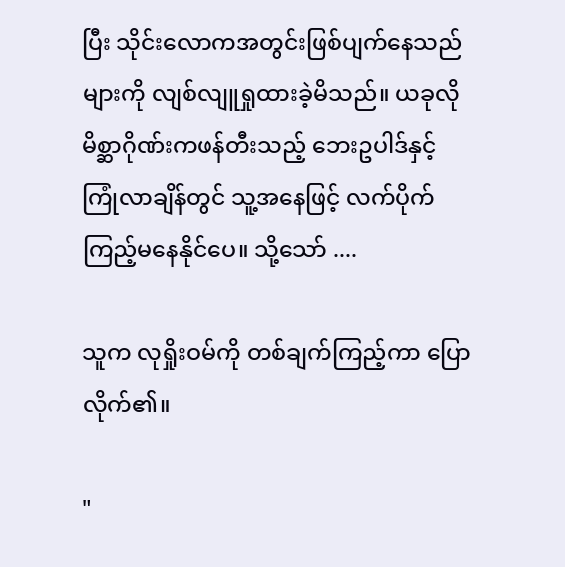ပြီး သိုင်းလောကအတွင်းဖြစ်ပျက်နေသည်များကို လျစ်လျူရှုထားခဲ့မိသည်။ ယခုလို မိစ္ဆာဂိုဏ်းကဖန်တီးသည့် ဘေးဥပါဒ်နှင့်ကြုံလာချိန်တွင် သူ့အနေဖြင့် လက်ပိုက်ကြည့်မနေနိုင်ပေ။ သို့သော် ....

သူက လုရှိုးဝမ်ကို တစ်ချက်ကြည့်ကာ ပြောလိုက်၏။

"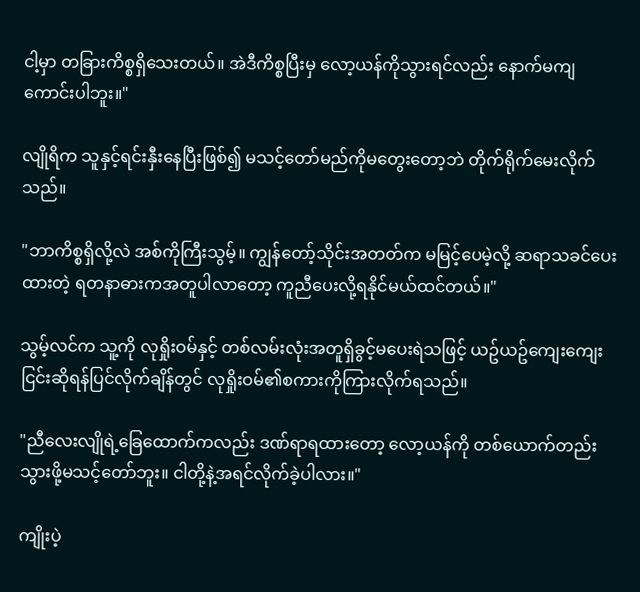ငါ့မှာ တခြားကိစ္စရှိသေးတယ်။ အဲဒီကိစ္စပြီးမှ လော့ယန်ကိုသွားရင်လည်း နောက်မကျကောင်းပါဘူး။"

လျိုရိက သူနှင့်ရင်းနှီးနေပြီးဖြစ်၍ မသင့်တော်မည်ကိုမတွေးတော့ဘဲ တိုက်ရိုက်မေးလိုက်သည်။

"ဘာကိစ္စရှိလို့လဲ အစ်ကိုကြီးသွမ့်။ ကျွန်တော့်သိုင်းအတတ်က မမြင့်ပေမဲ့လို့ ဆရာသခင်ပေးထားတဲ့ ရတနာဓားကအတူပါလာတော့ ကူညီပေးလို့ရနိုင်မယ်ထင်တယ်။"

သွမ့်လင်က သူ့ကို လုရှိုးဝမ်နှင့် တစ်လမ်းလုံးအတူရှိခွင့်မပေးရဲသဖြင့် ယဥ်ယဥ်ကျေးကျေးငြင်းဆိုရန်ပြင်လိုက်ချိန်တွင် လုရှိုးဝမ်၏စကားကိုကြားလိုက်ရသည်။

"ညီလေးလျိုရဲ့ခြေထောက်ကလည်း ဒဏ်ရာရထားတော့ လော့ယန်ကို တစ်ယောက်တည်းသွားဖို့မသင့်တော်ဘူး။ ငါတို့နဲ့အရင်လိုက်ခဲ့ပါလား။"

ကျိုးပဲ့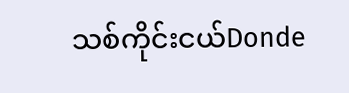သစ်ကိုင်းငယ်Donde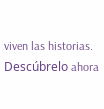viven las historias. Descúbrelo ahora